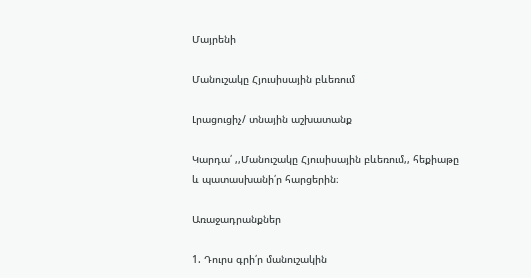Մայրենի

Մանուշակը Հյուսիսային բևեռում

Լրացուցիչ/ տնային աշխատանք

Կարդա՛ ,,Մանուշակը Հյուսիսային բևեռում,, հեքիաթը և պատասխանի՛ր հարցերին։

Առաջադրանքներ

1. Դուրս գրի՛ր մանուշակին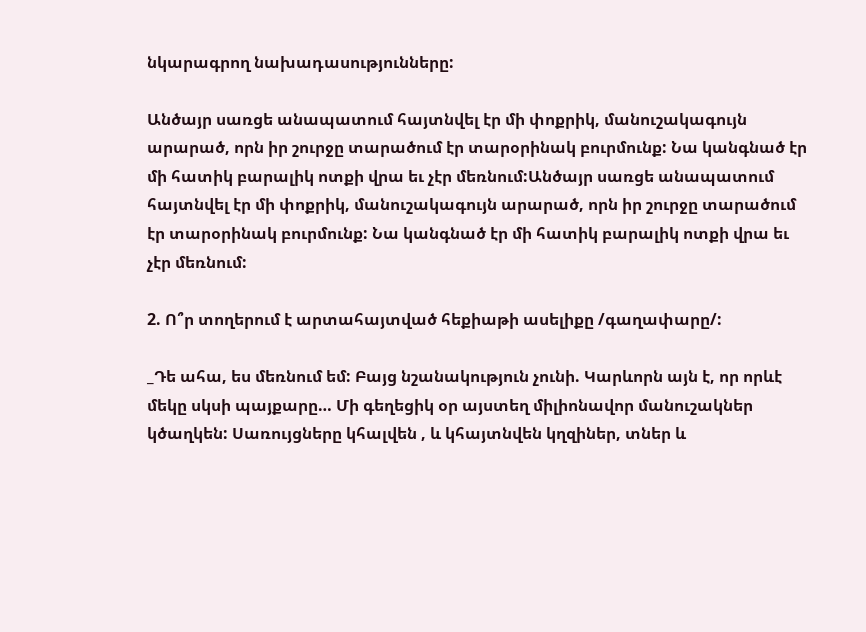նկարագրող նախադասությունները:

Անծայր սառցե անապատում հայտնվել էր մի փոքրիկ, մանուշակագույն արարած, որն իր շուրջը տարածում էր տարօրինակ բուրմունք: Նա կանգնած էր մի հատիկ բարալիկ ոտքի վրա եւ չէր մեռնում:Անծայր սառցե անապատում հայտնվել էր մի փոքրիկ, մանուշակագույն արարած, որն իր շուրջը տարածում էր տարօրինակ բուրմունք: Նա կանգնած էր մի հատիկ բարալիկ ոտքի վրա եւ չէր մեռնում:

2. Ո՞ր տողերում է արտահայտված հեքիաթի ասելիքը /գաղափարը/:

_Դե ահա, ես մեռնում եմ: Բայց նշանակություն չունի. Կարևորն այն է, որ որևէ մեկը սկսի պայքարը… Մի գեղեցիկ օր այստեղ միլիոնավոր մանուշակներ կծաղկեն: Սառույցները կհալվեն , և կհայտնվեն կղզիներ, տներ և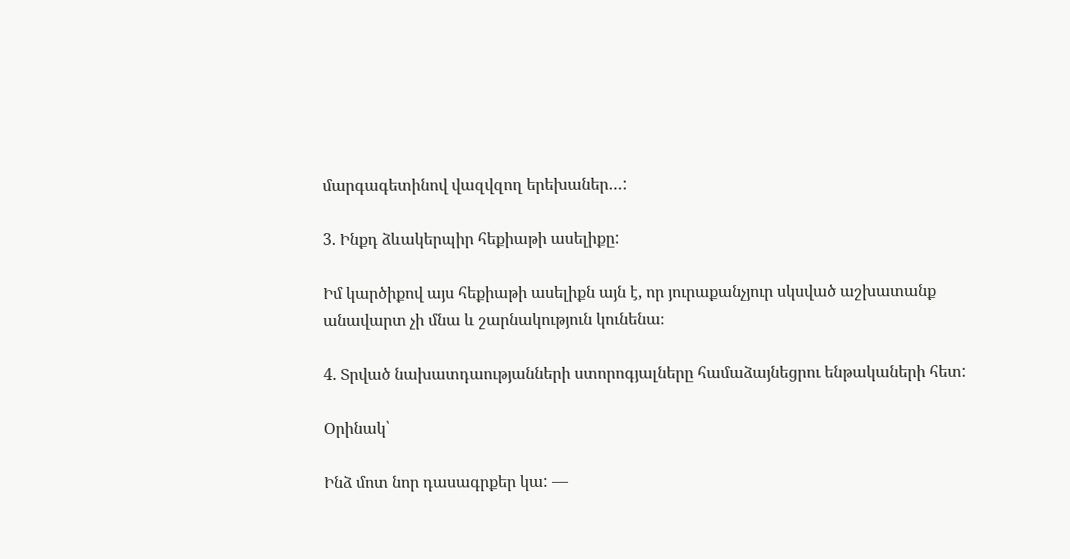մարգագետինով վազվզող երեխաներ…:

3. Ինքդ ձևակերպիր հեքիաթի ասելիքը:

Իմ կարծիքով այս հեքիաթի ասելիքն այն է, որ յուրաքանչյուր սկսված աշխատանք անավարտ չի մնա և շարնակություն կունենա։

4. Տրված նախատդաությանների ստորոգյալները համաձայնեցրու ենթակաների հետ:

Օրինակ՝

Ինձ մոտ նոր դասագրքեր կա: —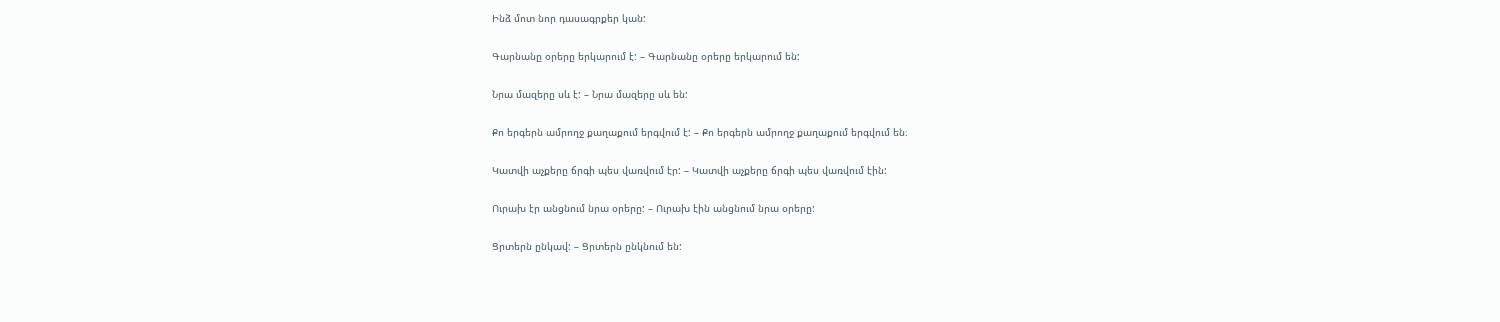Ինձ մոտ նոր դասագրքեր կան:

Գարնանը օրերը երկարում է: – Գարնանը օրերը երկարում են:

Նրա մազերը սև է: – Նրա մազերը սև են:

Քո երգերն ամրողջ քաղաքում երգվում է: – Քո երգերն ամրողջ քաղաքում երգվում են։

Կատվի աչքերը ճրգի պես վառվում էր: – Կատվի աչքերը ճրգի պես վառվում էին:

Ուրախ էր անցնում նրա օրերը: – Ուրախ էին անցնում նրա օրերը:

Ցրտերն ընկավ: – Ցրտերն ընկնում են: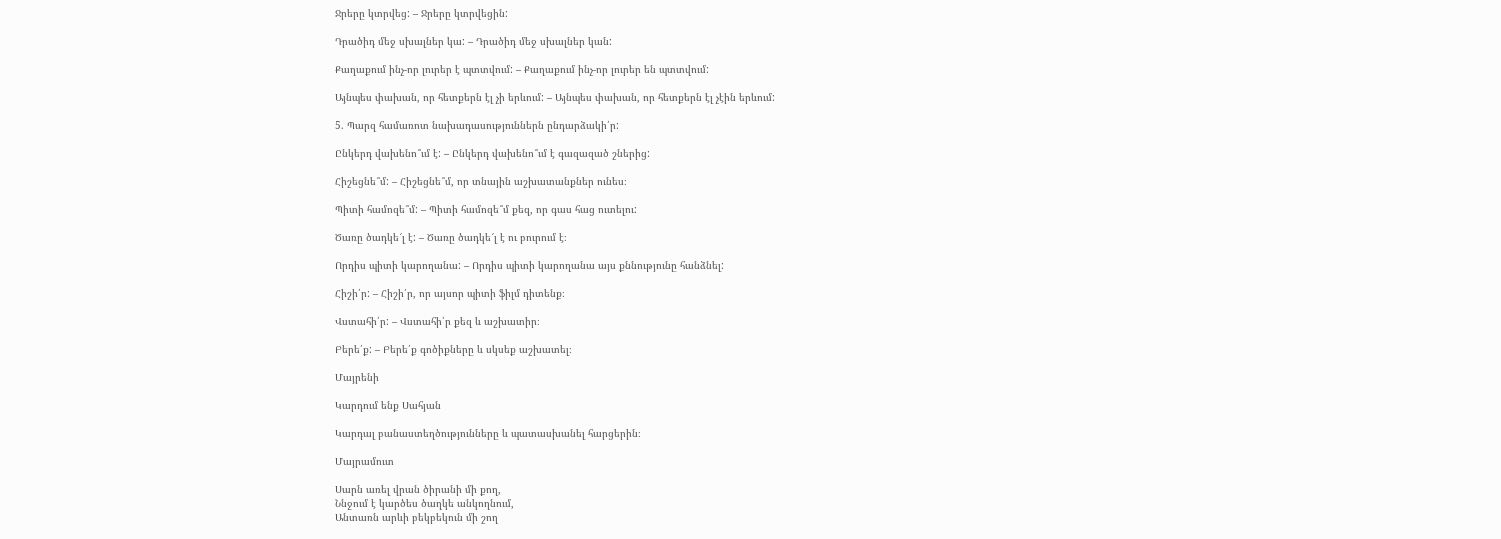Ջրերը կտրվեց: – Ջրերը կտրվեցին:

Դրածիդ մեջ սխալներ կա: – Դրածիդ մեջ սխալներ կան:

Քաղաքում ինչ-որ լուրեր է պտտվում: – Քաղաքում ինչ-որ լուրեր են պտտվում:

Այնպես փախան, որ հետքերն էլ չի երևում: – Այնպես փախան, որ հետքերն էլ չէին երևում:

5. Պարզ համառոտ նախադասություններն ընդարձակի՛ր:

Ընկերդ վախենո՞ւմ է: – Ընկերդ վախենո՞ւմ է գազազած շներից:

Հիշեցնե՞մ: – Հիշեցնե՞մ, որ տնային աշխատանքներ ունես։

Պիտի համոզե՞մ: – Պիտի համոզե՞մ քեզ, որ գաս հաց ուտելու:

Ծառը ծադկե՜լ է: – Ծառը ծադկե՜լ է ու բուրում է։

Որդիս պիտի կարողանա: – Որդիս պիտի կարողանա այս քննությունը հանձնել:

Հիշի՛ր: – Հիշի՛ր, որ այսոր պիտի ֆիլմ դիտենք։

Վստահի՛ր: – Վստահի՛ր քեզ և աշխատիր։

Բերե՛ք: – Բերե՛ք գոծիքները և սկսեք աշխատել։

Մայրենի

Կարդում ենք Սահյան

Կարդալ բանաստեղծությունները և պատասխանել հարցերին։

Մայրամուտ

Սարն առել վրան ծիրանի մի քող,
Ննջում է կարծես ծաղկե անկողնում,
Անտառն արևի բեկբեկուն մի շող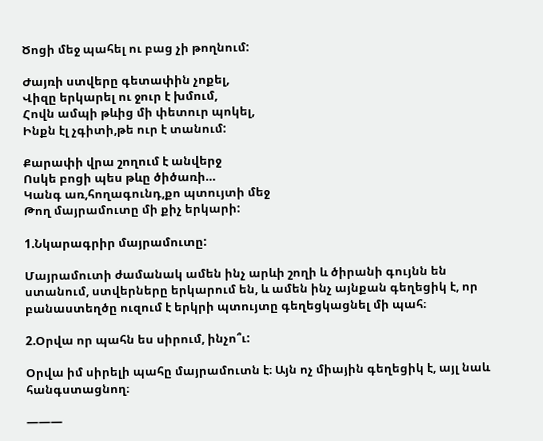Ծոցի մեջ պահել ու բաց չի թողնում:

Ժայռի ստվերը գետափին չոքել,
Վիզը երկարել ու ջուր է խմում,
Հովն ամպի թևից մի փետուր պոկել,
Ինքն էլ չգիտի,թե ուր է տանում:

Քարափի վրա շողում է անվերջ
Ոսկե բոցի պես թևը ծիծառի…
Կանգ առ,հողագունդ,քո պտույտի մեջ
Թող մայրամուտը մի քիչ երկարի:

1.Նկարագրիր մայրամուտը:

Մայրամուտի ժամանակ ամեն ինչ արևի շողի և ծիրանի գույնն են ստանում, ստվերները երկարում են, և ամեն ինչ այնքան գեղեցիկ է, որ բանաստեղծը ուզում է երկրի պտույտը գեղեցկացնել մի պահ։

2.Օրվա որ պահն ես սիրում, ինչո՞ւ:

Օրվա իմ սիրելի պահը մայրամուտն է։ Այն ոչ միային գեղեցիկ է, այլ նաև հանգստացնող։

———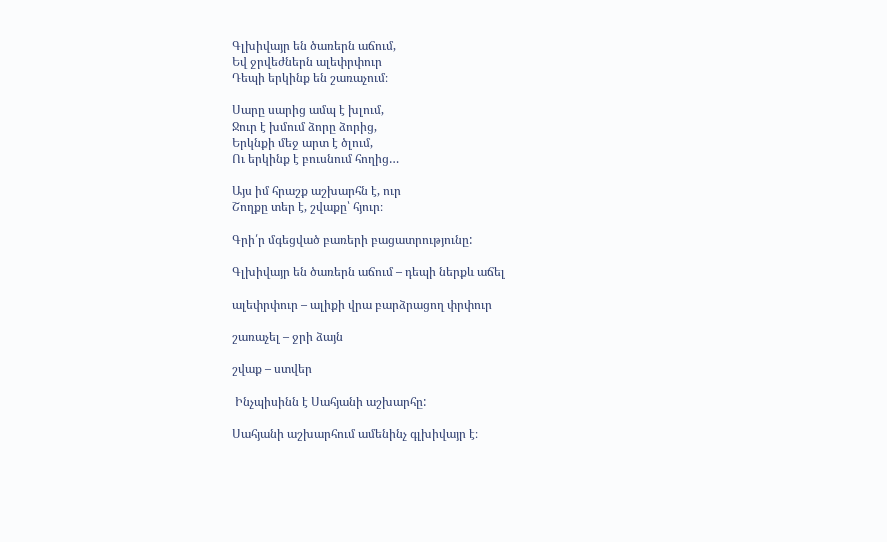Գլխիվայր են ծառերն աճում,
Եվ ջրվեժներն ալեփրփուր
Դեպի երկինք են շառաչում։

Սարը սարից ամպ է խլում,
Ջուր է խմում ձորը ձորից,
Երկնքի մեջ արտ է ծլում,
Ու երկինք է բուսնում հողից…

Այս իմ հրաշք աշխարհն է, ուր
Շողքը տեր է, շվաքը՝ հյուր։

Գրի՛ր մգեցված բառերի բացատրությունը:

Գլխիվայր են ծառերն աճում – դեպի ներքև աճել

ալեփրփուր – ալիքի վրա բարձրացող փրփուր

շառաչել – ջրի ձայն

շվաք – ստվեր

 Ինչպիսինն է Սահյանի աշխարհը:

Սահյանի աշխարհում ամենինչ գլխիվայր է։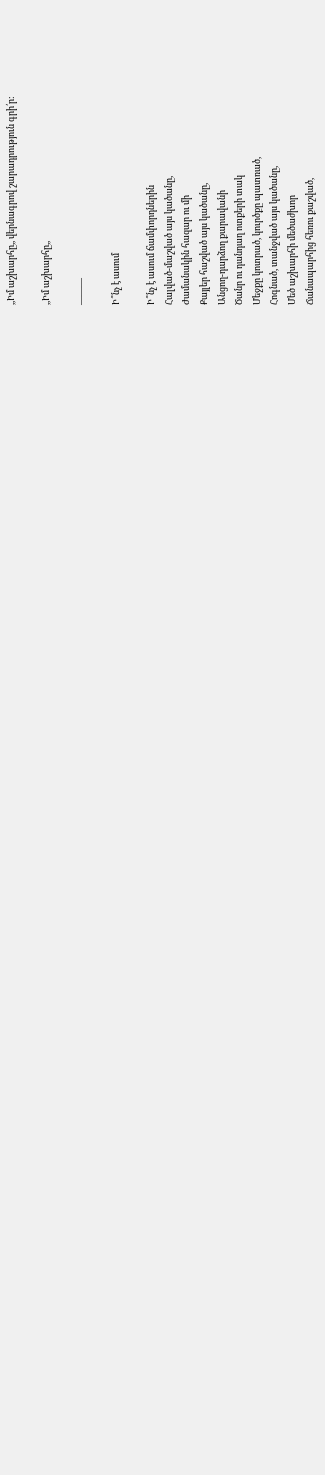,,Իմ աշխարհը,, վերնագրով շարադրություն գրի՛ր:

,,Իմ աշխարհը,,

———

Ի՞նչ է ասում

Ի՞նչ է ասում ճամփորդներին
Հալված-մաշված այս կածանը,
Ժամանակին հազար ու մի
Քայլեր հաշված այս կածանը,
Անցող-դարձող քարավանի
Ծանր ու դանդաղ ոտքերի տակ
Մեջքը կոտրած, կուրծքը պատռած,
Հոգնած, տանջված այս կածանը,
Մեծ աշխարհի մեծաժխոր
Ճանապարհից հեռու քաշված,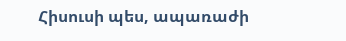Հիսուսի պես, ապառաժի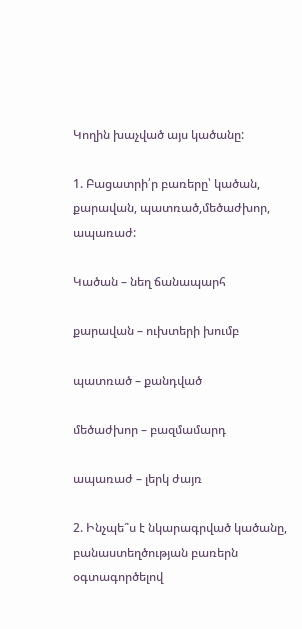Կողին խաչված այս կածանը:

1. Բացատրի՛ր բառերը՝ կածան, քարավան, պատռած,մեծաժխոր, ապառաժ:

Կածան – նեղ ճանապարհ

քարավան – ուխտերի խումբ

պատռած – քանդված

մեծաժխոր – բազմամարդ

ապառաժ – լերկ ժայռ

2. Ինչպե՞ս է նկարագրված կածանը, բանաստեղծության բառերն օգտագործելով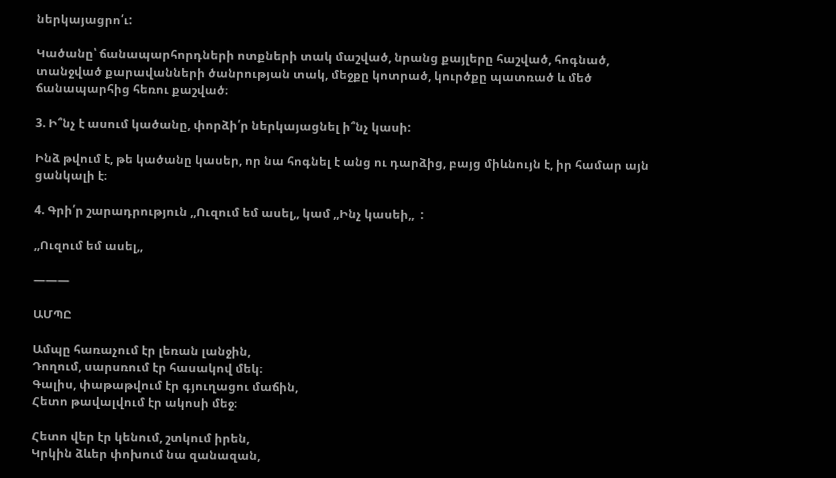ներկայացրո՛ւ:

Կածանը՝ ճանապարհորդների ոտքների տակ մաշված, նրանց քայլերը հաշված, հոգնած, տանջված քարավանների ծանրության տակ, մեջքը կոտրած, կուրծքը պատռած և մեծ ճանապարհից հեռու քաշված։

3. Ի՞նչ է ասում կածանը, փորձի՛ր ներկայացնել ի՞նչ կասի:

Ինձ թվում է, թե կածանը կասեր, որ նա հոգնել է անց ու դարձից, բայց միևնույն է, իր համար այն ցանկալի է։

4. Գրի՛ր շարադրություն ,,Ուզում եմ ասել,, կամ ,,Ինչ կասեի,,  :

,,Ուզում եմ ասել,,

———

ԱՄՊԸ

Ամպը հառաչում էր լեռան լանջին,
Դողում, սարսռում էր հասակով մեկ։
Գալիս, փաթաթվում էր գյուղացու մաճին,
Հետո թավալվում էր ակոսի մեջ։

Հետո վեր էր կենում, շտկում իրեն,
Կրկին ձևեր փոխում նա զանազան,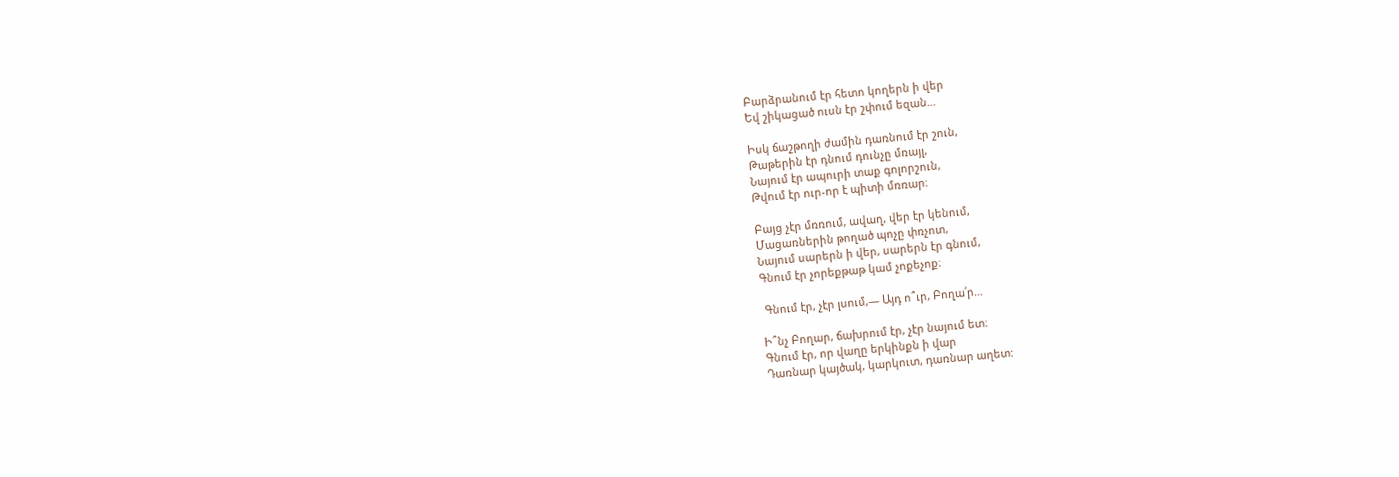Բարձրանում էր հետո կողերն ի վեր
Եվ շիկացած ուսն էր շփում եզան…

Իսկ ճաշթողի ժամին դառնում էր շուն,
Թաթերին էր դնում դունչը մռայլ,
Նայում էր ապուրի տաք գոլորշուն,
Թվում էր ուր-որ է պիտի մռռար։

Բայց չէր մռռում, ավաղ, վեր էր կենում,
Մացառներին թողած պոչը փռչոտ,
Նայում սարերն ի վեր, սարերն էր գնում,
Գնում էր չորեքթաթ կամ չոքեչոք։

 Գնում էր, չէր լսում,— Այդ ո՞ւր, Բողա՛ր…

Ի՞նչ Բողար, ճախրում էր, չէր նայում ետ։
Գնում էր, որ վաղը երկինքն ի վար
Դառնար կայծակ, կարկուտ, դառնար աղետ: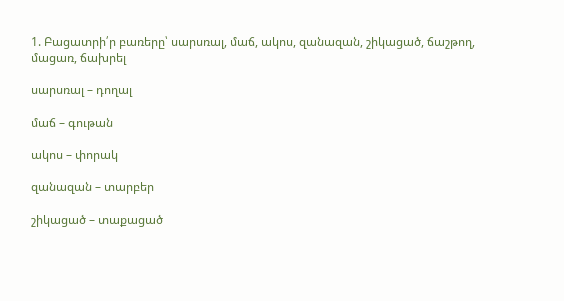1. Բացատրի՛ր բառերը՝ սարսռալ, մաճ, ակոս, զանազան, շիկացած, ճաշթող, մացառ, ճախրել

սարսռալ – դողալ

մաճ – գութան

ակոս – փորակ

զանազան – տարբեր

շիկացած – տաքացած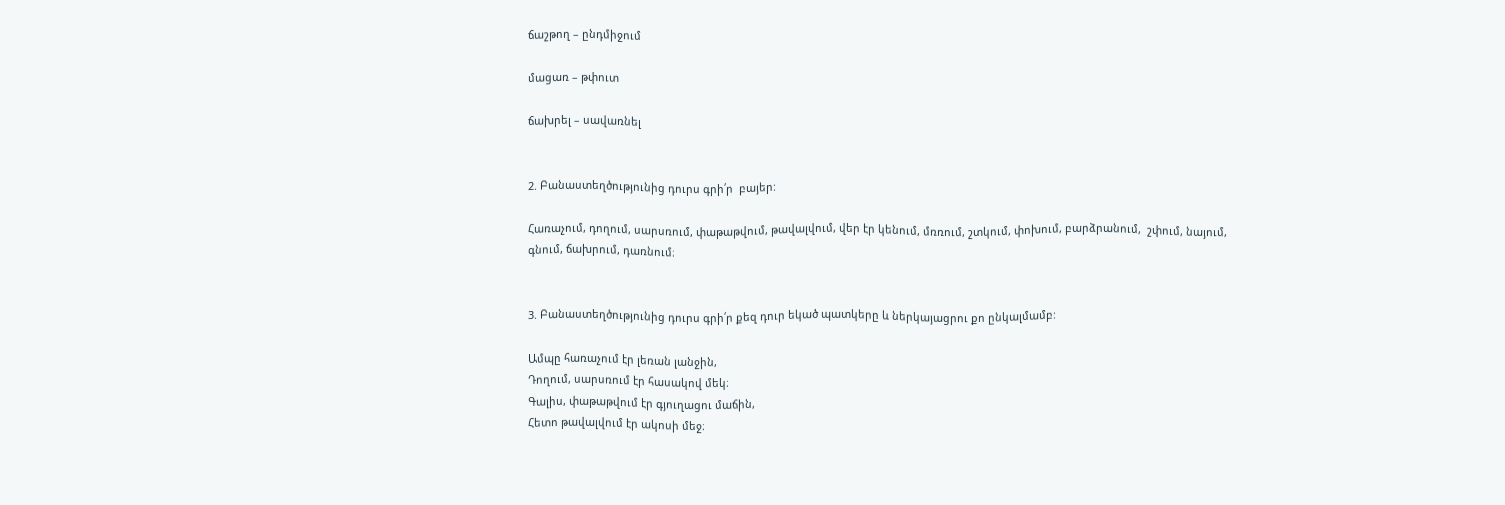ճաշթող – ընդմիջում

մացառ – թփուտ

ճախրել – սավառնել


2. Բանաստեղծությունից դուրս գրի՛ր  բայեր:

Հառաչում, դողում, սարսռում, փաթաթվում, թավալվում, վեր էր կենում, մռռում, շտկում, փոխում, բարձրանում,  շփում, նայում, գնում, ճախրում, դառնում։


3. Բանաստեղծությունից դուրս գրի՛ր քեզ դուր եկած պատկերը և ներկայացրու քո ընկալմամբ:

Ամպը հառաչում էր լեռան լանջին,
Դողում, սարսռում էր հասակով մեկ։
Գալիս, փաթաթվում էր գյուղացու մաճին,
Հետո թավալվում էր ակոսի մեջ։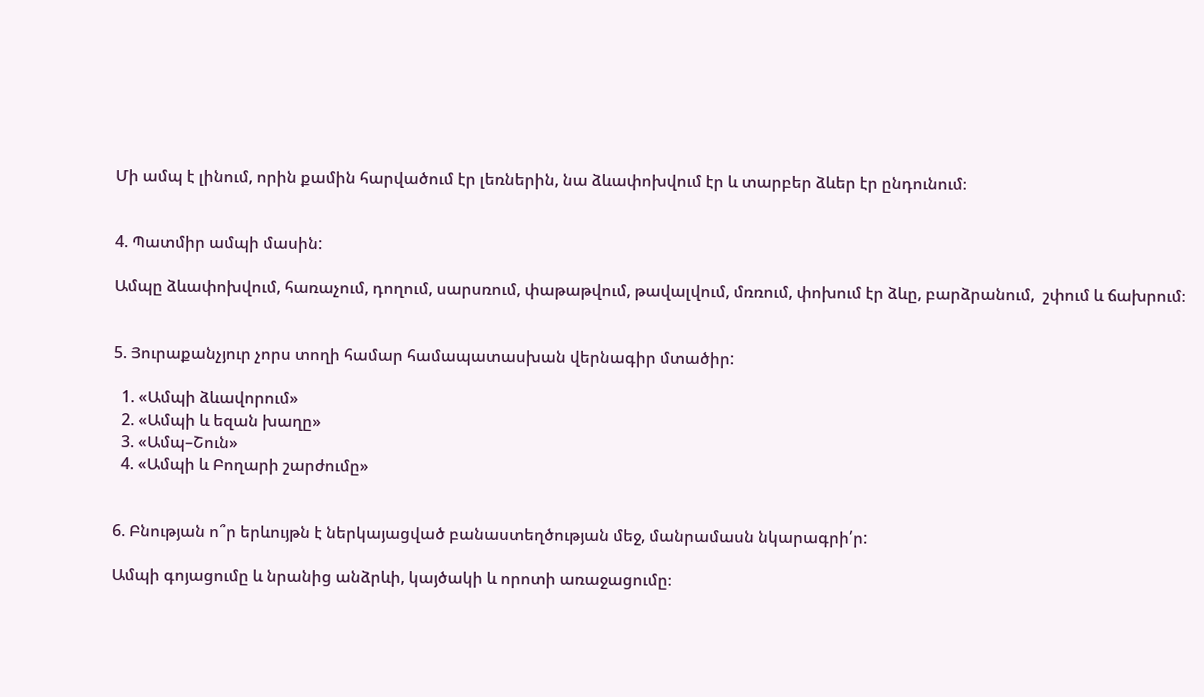Մի ամպ է լինում, որին քամին հարվածում էր լեռներին, նա ձևափոխվում էր և տարբեր ձևեր էր ընդունում։


4. Պատմիր ամպի մասին:

Ամպը ձևափոխվում, հառաչում, դողում, սարսռում, փաթաթվում, թավալվում, մռռում, փոխում էր ձևը, բարձրանում,  շփում և ճախրում։


5. Յուրաքանչյուր չորս տողի համար համապատասխան վերնագիր մտածիր:

  1. «Ամպի ձևավորում»
  2. «Ամպի և եզան խաղը»
  3. «Ամպ–Շուն»
  4. «Ամպի և Բողարի շարժումը»


6. Բնության ո՞ր երևույթն է ներկայացված բանաստեղծության մեջ, մանրամասն նկարագրի՛ր:

Ամպի գոյացումը և նրանից անձրևի, կայծակի և որոտի առաջացումը։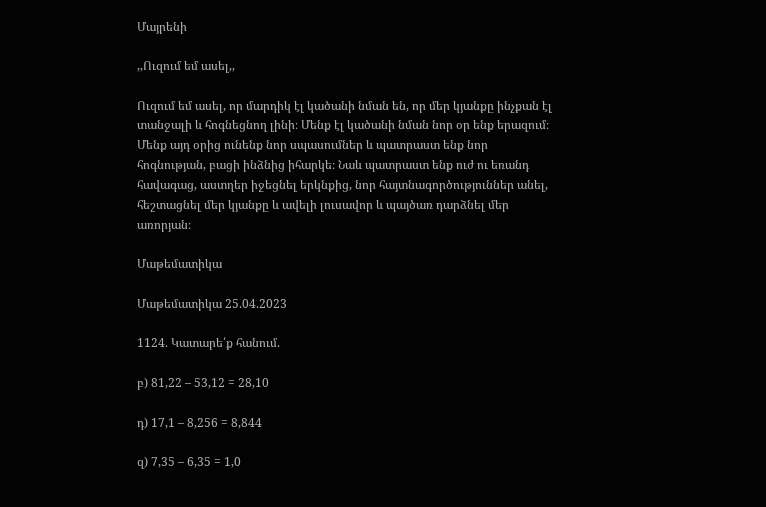Մայրենի

,,Ուզում եմ ասել,,

Ուզում եմ ասել, որ մարդիկ էլ կածանի նման են, որ մեր կյանքը ինչքան էլ տանջալի և հոգնեցնող լինի։ Մենք էլ կածանի նման նոր օր ենք երազում։ Մենք այդ օրից ունենք նոր սպասումներ և պատրաստ ենք նոր հոգնության, բացի ինձնից իհարկե։ Նաև պատրաստ ենք ուժ ու եռանդ հավագաց, աստղեր իջեցնել երկնքից, նոր հայտնագործություններ անել, հեշտացնել մեր կյանքը և ավելի լուսավոր և պայծառ դարձնել մեր առորյան։

Մաթեմատիկա

Մաթեմատիկա 25.04.2023

1124. Կատարե՛ք հանում.

բ) 81,22 – 53,12 = 28,10

դ) 17,1 – 8,256 = 8,844

զ) 7,35 – 6,35 = 1,0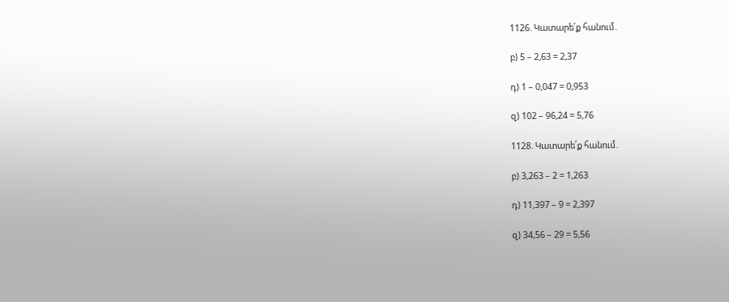1126. Կատարե՛ք հանում.

բ) 5 – 2,63 = 2,37

դ) 1 – 0,047 = 0,953

զ) 102 – 96,24 = 5,76

1128. Կատարե՛ք հանում.

բ) 3,263 – 2 = 1,263

դ) 11,397 – 9 = 2,397

զ) 34,56 – 29 = 5,56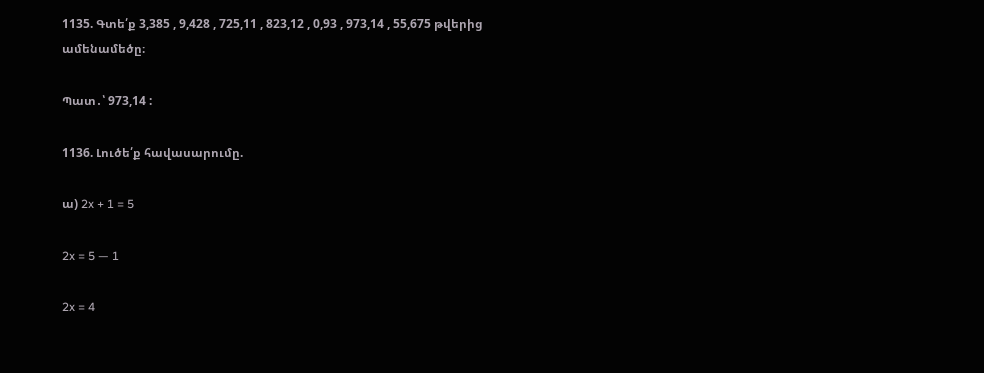1135. Գտե՛ք 3,385 , 9,428 , 725,11 , 823,12 , 0,93 , 973,14 , 55,675 թվերից ամենամեծը։

Պատ․՝ 973,14 :

1136. Լուծե՛ք հավասարումը.

ա) 2x + 1 = 5

2x = 5 — 1

2x = 4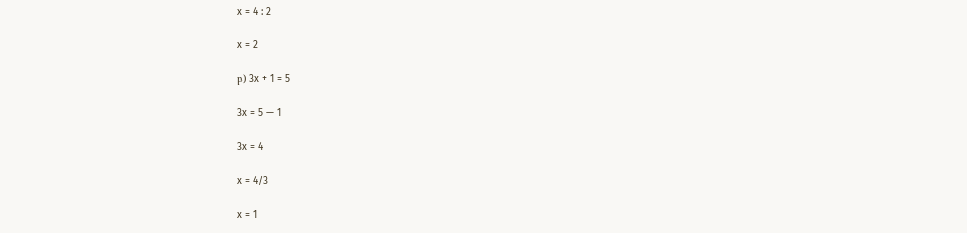x = 4 : 2

x = 2

բ) 3x + 1 = 5

3x = 5 — 1

3x = 4

x = 4/3

x = 1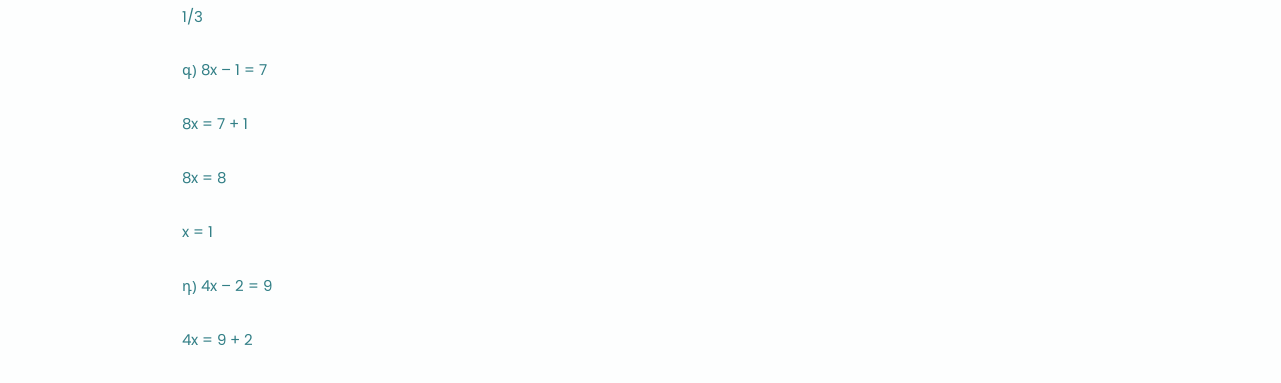1/3

գ) 8x – 1 = 7

8x = 7 + 1

8x = 8

x = 1

դ) 4x – 2 = 9

4x = 9 + 2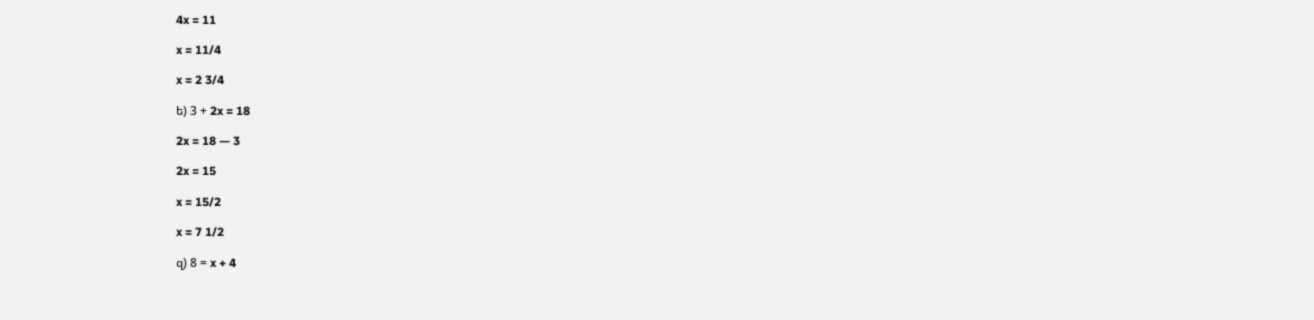4x = 11

x = 11/4

x = 2 3/4

ե) 3 + 2x = 18

2x = 18 — 3

2x = 15

x = 15/2

x = 7 1/2

զ) 8 = x + 4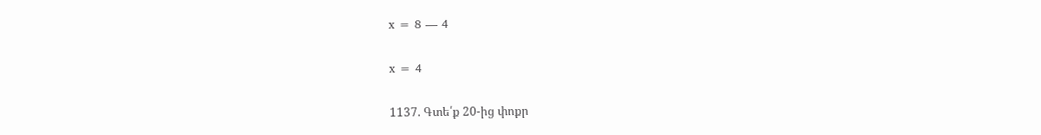x = 8 — 4

x = 4

1137. Գտե՛ք 20‐ից փոքր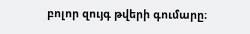բոլոր զույգ թվերի գումարը։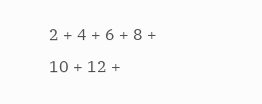2 + 4 + 6 + 8 + 10 + 12 +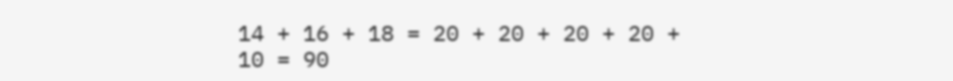14 + 16 + 18 = 20 + 20 + 20 + 20 + 10 = 90